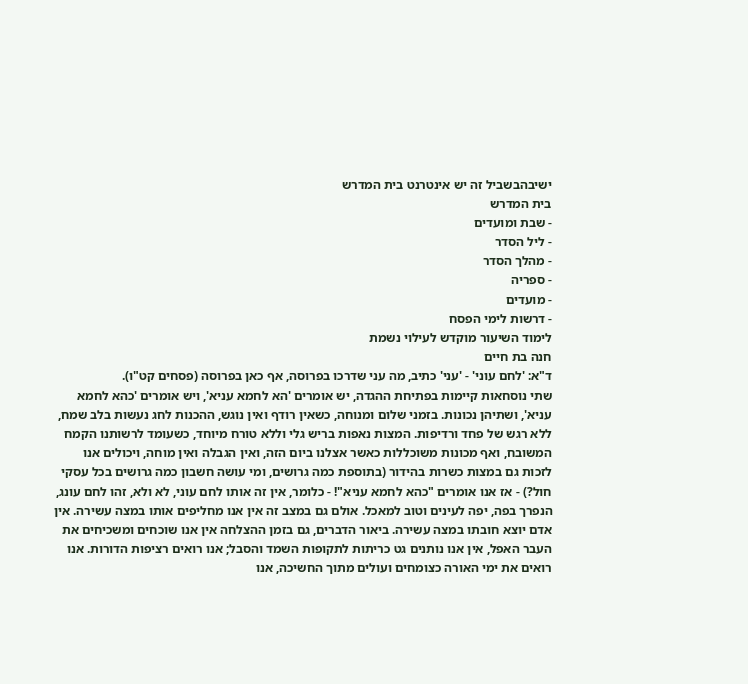ישיבהבשביל זה יש אינטרנט בית המדרש
בית המדרש
- שבת ומועדים
- ליל הסדר
- מהלך הסדר
- ספריה
- מועדים
- דרשות לימי הפסח
לימוד השיעור מוקדש לעילוי נשמת
חנה בת חיים
ד"א: 'לחם עוני' - 'עני' כתיב, מה עני שדרכו בפרוסה, אף כאן בפרוסה (פסחים קט"ו).
שתי נוסחאות קיימות בפתיחת ההגדה, יש אומרים 'הא לחמא עניא', ויש אומרים 'כהא לחמא עניא', ושתיהן נכונות. בזמני שלום ומנוחה, כשאין רודף ואין נוגש, ההכנות לחג נעשות בלב שמח, ללא רגש של פחד ורדיפות. המצות נאפות בריש גלי וללא טורח מיוחד, כשעומד לרשותנו הקמח המשובח, ואף מכונות משוכללות כאשר אצלנו ביום הזה, ואין הגבלה ואין מוחה, ויכולים אנו לזכות גם במצות כשרות בהידור (בתוספת כמה גרושים, ומי עושה חשבון כמה גרושים בכל עסקי חול?) - אז אנו אומרים "כהא לחמא עניא"! - כלומר, אין זה אותו לחם עוני, לא ולא, זהו לחם עונג, הנפרך בפה, יפה לעינים וטוב למאכל. אולם גם במצב זה אין אנו מחליפים אותו במצה עשירה. אין אדם יוצא חובתו במצה עשירה. ביאור הדברים, גם בזמן ההצלחה אין אנו שוכחים ומשכיחים את העבר האפל, אין אנו נותנים גט כריתות לתקופות השמד והסבל; אנו רואים רציפות הדורות. אנו רואים את ימי האורה כצומחים ועולים מתוך החשיכה, אנו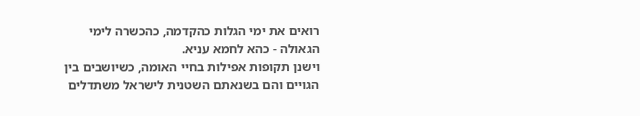רואים את ימי הגלות כהקדמה, כהכשרה לימי הגאולה - כהא לחמא עניא.
וישנן תקופות אפילות בחיי האומה, כשיושבים בין הגויים והם בשנאתם השטנית לישראל משתדלים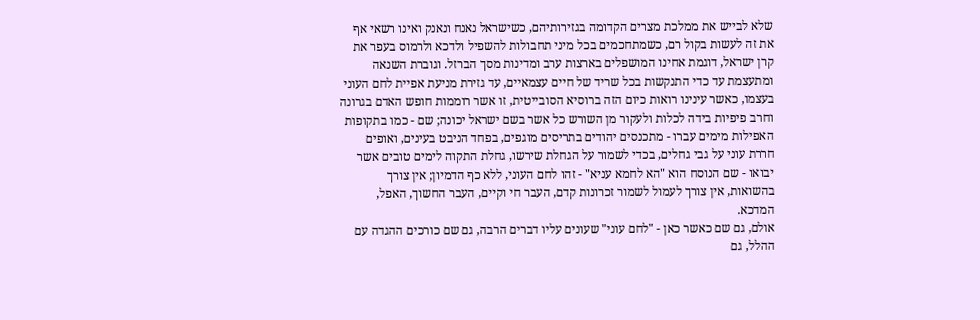שלא לבייש את ממלכת מצרים הקדומה בגזירותיהם, כשישראל נאנח ונאנק ואינו רשאי אף את זה לעשות בקול רם, כשמתחכמים בכל מיני תחבולות להשפיל ולדכא ולרמוס בעפר את קרן ישראל, דוגמת אחינו המושפלים בארצות ערב ומדינות מסך הברזל. וגוברת השנאה ומתעצמת עד כדי התנקשות בכל שריד של חיים עצמאיים, עד גזירת מניעת אפיית לחם העוני בעצמו, כאשר עינינו רואות כיום הזה ברוסיא הסובייטית, זו אשר רוממות חופש האדם בגרונה וחרב פיפיות בידה לכלות ולעקור מן השורש כל אשר בשם ישראל יכונה; שם - כמו בתקופות האפילות מימים עברו - מתכנסים יהודים בתריסים מוגפים, בפחד הניבט בעינים, ואופים חררת עוני על גבי גחלים, בכדי לשמור על הגחלת שירשו, גחלת התקוה לימים טובים אשר יבואו - שם הנוסח הוא "הא לחמא עניא" - זהו לחם העוני, ללא כף הדמיון; אין צורך בהשואות, אין צורך לעמול לשמור זכרונות קדם, העבר חי וקיים, העבר החשוך, האפל, המדכא.
אולם, גם שם כאשר כאן - "לחם עוני" שעונים עליו דברים הרבה, גם שם כורכים ההגדה עם ההלל, גם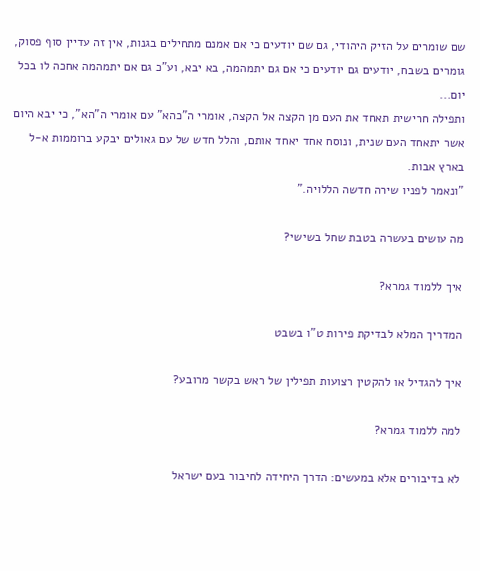שם שומרים על הזיק היהודי, גם שם יודעים כי אם אמנם מתחילים בגנות, אין זה עדיין סוף פסוק, גומרים בשבח, יודעים גם יודעים כי אם גם יתמהמה, בא יבא, וע"כ גם אם יתמהמה אחכה לו בכל יום...
ותפילה חרישית תאחד את העם מן הקצה אל הקצה, אומרי ה"כהא" עם אומרי ה"הא", כי יבא היום אשר יתאחד העם שנית, ונוסח אחד יאחד אותם, והלל חדש של עם גאולים יבקע ברוממות א-ל בארץ אבות.
"ונאמר לפניו שירה חדשה הללויה."

מה עושים בעשרה בטבת שחל בשישי?

איך ללמוד גמרא?

המדריך המלא לבדיקת פירות ט"ו בשבט

איך להגדיל או להקטין רצועות תפילין של ראש בקשר מרובע?

למה ללמוד גמרא?

לא בדיבורים אלא במעשים: הדרך היחידה לחיבור בעם ישראל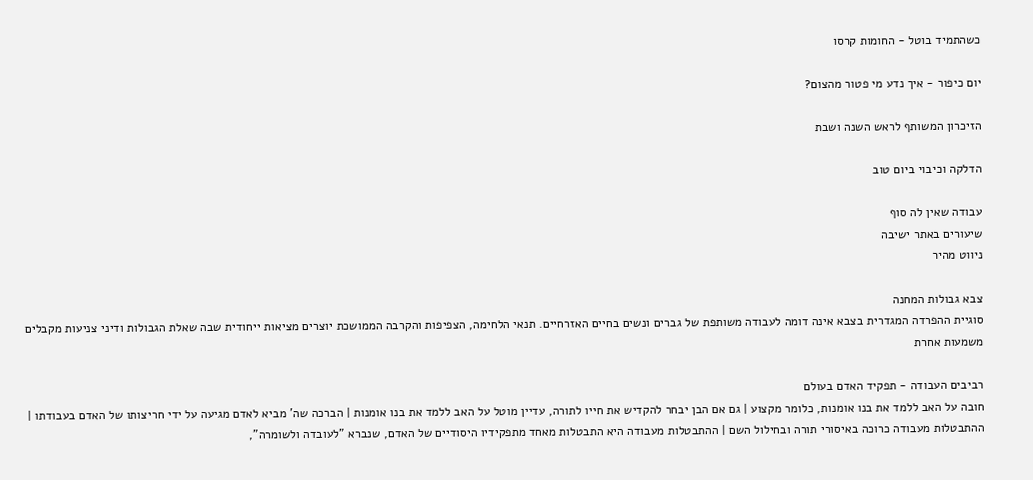כשהתמיד בוטל - החומות קרסו

יום כיפור - איך נדע מי פטור מהצום?

הזיכרון המשותף לראש השנה ושבת

הדלקה וכיבוי ביום טוב

עבודה שאין לה סוף
שיעורים באתר ישיבה
ניווט מהיר

צבא גבולות המחנה
סוגיית ההפרדה המגדרית בצבא אינה דומה לעבודה משותפת של גברים ונשים בחיים האזרחיים. תנאי הלחימה, הצפיפות והקרבה הממושכת יוצרים מציאות ייחודית שבה שאלת הגבולות ודיני צניעות מקבלים משמעות אחרת

רביבים העבודה - תפקיד האדם בעולם
חובה על האב ללמד את בנו אומנות, כלומר מקצוע | גם אם הבן יבחר להקדיש את חייו לתורה, עדיין מוטל על האב ללמד את בנו אומנות | הברכה שה' מביא לאדם מגיעה על ידי חריצותו של האדם בעבודתו | ההתבטלות מעבודה כרוכה באיסורי תורה ובחילול השם | ההתבטלות מעבודה היא התבטלות מאחד מתפקידיו היסודיים של האדם, שנברא "לעובדה ולשומרה",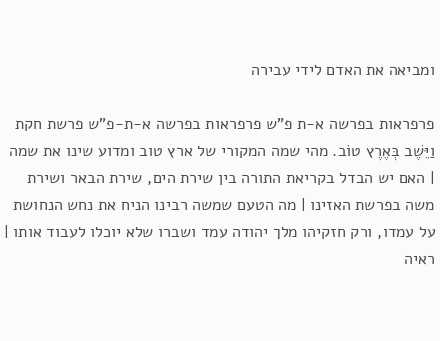ומביאה את האדם לידי עבירה

פרפראות בפרשה א-ת פ"ש פרפראות בפרשה א-ת-פ"ש פרשת חקת
וַיֵּשֶׁב בְּאֶרֶץ טוֹב. מהי שמה המקורי של ארץ טוב ומדוע שינו את שמה | האם יש הבדל בקריאת התורה בין שירת הים, שירת הבאר ושירת משה בפרשת האזינו | מה הטעם שמשה רבינו הניח את נחש הנחושת על עמדו, ורק חזקיהו מלך יהודה עמד ושברו שלא יוכלו לעבוד אותו | ראיה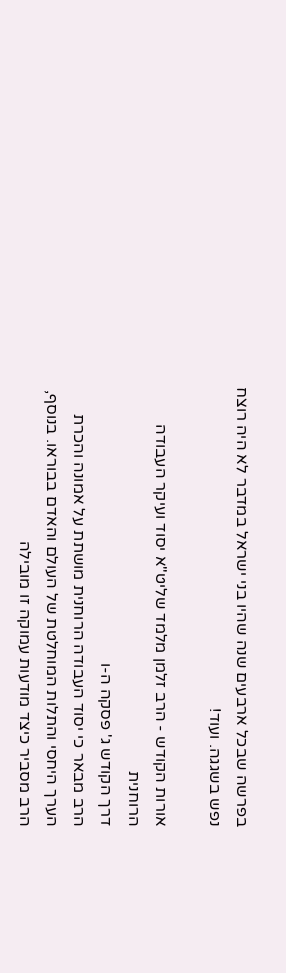בפרשה שבכל ארבעים שנה שהיו בני ישראל במדבר לא היה רוצח נפש בשגגה. ועוד!

אורות הקודש - הרב זלמן מלמד שליט"א יסוד ועיקר העבודה הרוחנית
דרך הקודש ג' פסקה ה-ו
הרב מבאר כי יסוד העבודה הרוחנית מושתת על אמונה והכרת הערך היחסי והתלות המוחלטת של העולם והאדם בבוראו. בנוסף, הרב מסביר כיצד מודעות עמוקה זו מובילה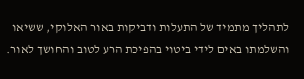לתהליך מתמיד של התעלות ודביקות באור האלוקי, ששיאו והשלמתו באים לידי ביטוי בהפיכת הרע לטוב והחושך לאור.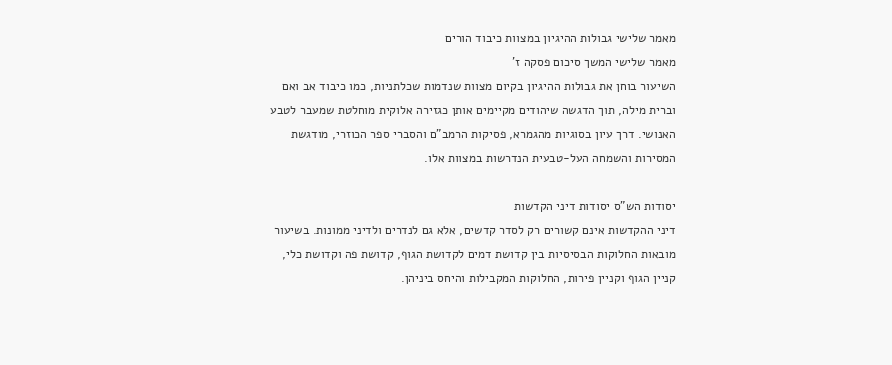מאמר שלישי גבולות ההיגיון במצוות כיבוד הורים
מאמר שלישי המשך סיכום פסקה ז'
השיעור בוחן את גבולות ההיגיון בקיום מצוות שנדמות שכלתניות, כמו כיבוד אב ואם וברית מילה, תוך הדגשה שיהודים מקיימים אותן כגזירה אלוקית מוחלטת שמעבר לטבע האנושי. דרך עיון בסוגיות מהגמרא, פסיקות הרמב"ם והסברי ספר הכוזרי, מודגשת המסירות והשמחה העל-טבעית הנדרשות במצוות אלו.

יסודות הש"ס יסודות דיני הקדשות
דיני ההקדשות אינם קשורים רק לסדר קדשים, אלא גם לנדרים ולדיני ממונות. בשיעור מובאות החלוקות הבסיסיות בין קדושת דמים לקדושת הגוף, קדושת פה וקדושת כלי, קניין הגוף וקניין פירות, החלוקות המקבילות והיחס ביניהן.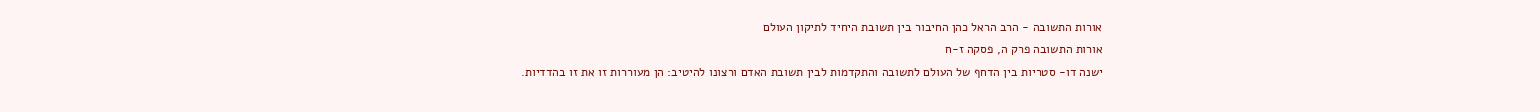אורות התשובה - הרב הראל כהן החיבור בין תשובת היחיד לתיקון העולם
אורות התשובה פרק ה, פסקה ז-ח
ישנה דו- סטריות בין הדחף של העולם לתשובה והתקדמות לבין תשובת האדם ורצונו להיטיב: הן מעוררות זו את זו בהדדיות.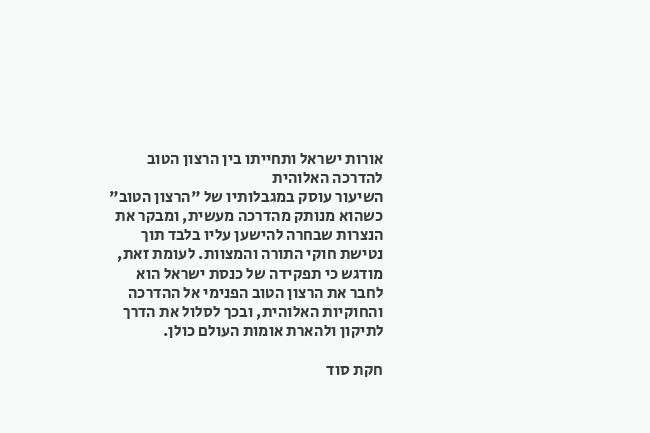אורות ישראל ותחייתו בין הרצון הטוב להדרכה האלוהית
השיעור עוסק במגבלותיו של "הרצון הטוב" כשהוא מנותק מהדרכה מעשית, ומבקר את הנצרות שבחרה להישען עליו בלבד תוך נטישת חוקי התורה והמצוות. לעומת זאת, מודגש כי תפקידה של כנסת ישראל הוא לחבר את הרצון הטוב הפנימי אל ההדרכה והחוקיות האלוהית, ובכך לסלול את הדרך לתיקון ולהארת אומות העולם כולן.

חקת סוד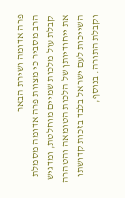פרה אדומה ושירת הבאר
הרב מסביר כי מצוות פרה אדומה מסמלת קבלת עול מלכות שמיים מוחלטת, ומדגיש את ייחודיותן של הלכות הטומאה והטהרה השייכות לעם ישראל בלבד בזכות קדושתו וקבלת התורה. בנוסף,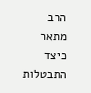הרב מתאר כיצד התבטלות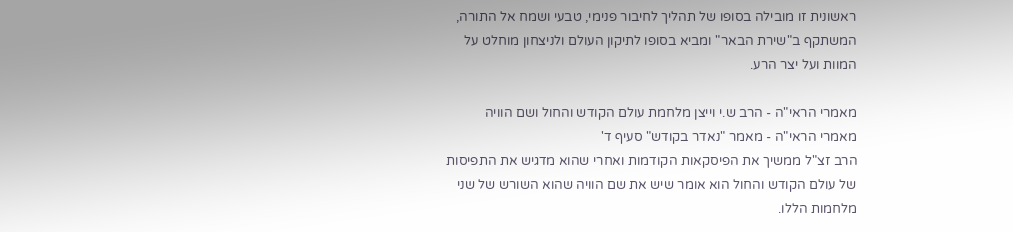ראשונית זו מובילה בסופו של תהליך לחיבור פנימי, טבעי ושמח אל התורה, המשתקף ב"שירת הבאר" ומביא בסופו לתיקון העולם ולניצחון מוחלט על המוות ועל יצר הרע.

מאמרי הראי"ה - הרב ש.י וייצן מלחמת עולם הקודש והחול ושם הוויה
מאמרי הראי"ה - מאמר "נאדר בקודש" סעיף ד'
הרב זצ"ל ממשיך את הפיסקאות הקודמות ואחרי שהוא מדגיש את התפיסות של עולם הקודש והחול הוא אומר שיש את שם הוויה שהוא השורש של שני מלחמות הללו.